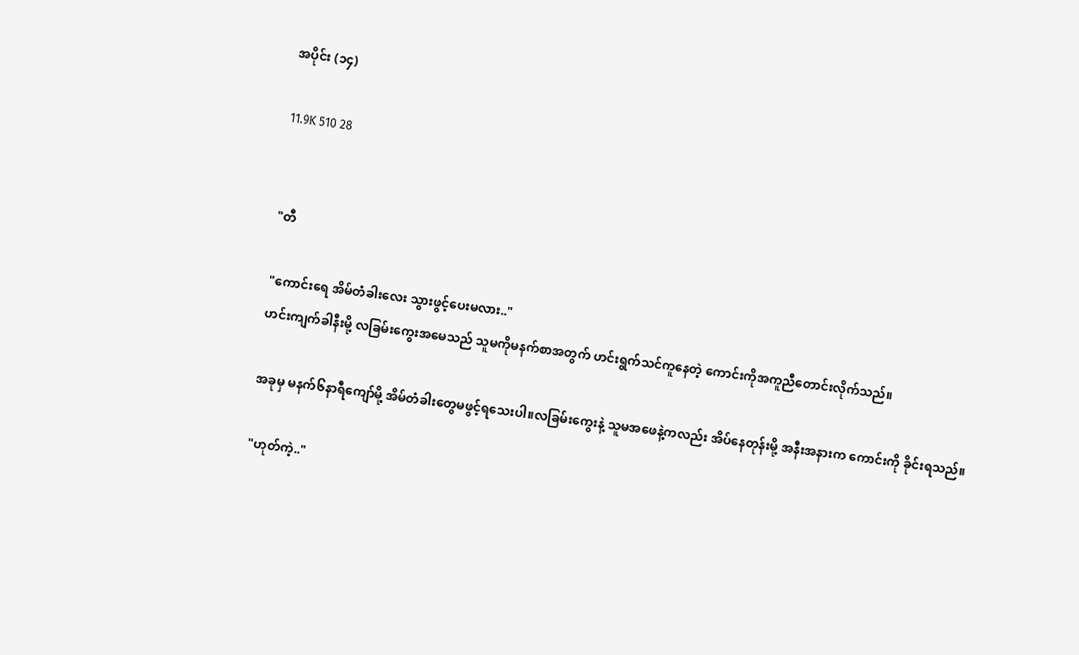အပိုင်း (၁၄)

11.9K 510 28


"တီ

"ကောင်းရေ အိမ်တံခါးလေး သွားဖွင့်ပေးမလား.."
ဟင်းကျက်ခါနီးမို့ လခြမ်းကွေးအမေသည် သူမကိုမနက်စာအတွက် ဟင်းရွက်သင်ကူနေတဲ့ ကောင်းကိုအကူညီတောင်းလိုက်သည်။

အခုမှ မနက်၆နာရီကျော်မို့ အိမ်တံခါးတွေမဖွင့်ရသေးပါ။လခြမ်းကွေးနဲ့ သူမအဖေနဲ့ကလည်း အိပ်နေတုန်းမို့ အနီးအနားက ကောင်းကို ခိုင်းရသည်။

"ဟုတ်ကဲ့.."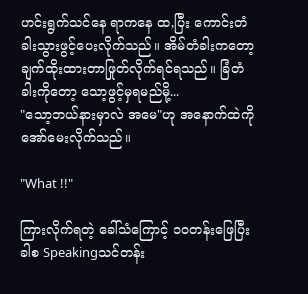ဟင်းရွက်သင်နေ ရာကနေ ထ,ပြီး ကောင်းတံခါးသွားဖွင့်ပေးလိုက်သည်။ အိမ်တံခါးကတော့ ချက်ထိုးထားတာဖြုတ်လိုက်ရင်ရသည်။ ခြံတံခါးကိုတော့ သော့ဖွင့်မှရမည်မို့...
"သော့ဘယ်နားမှာလဲ အမေ"ဟု အနောက်ထဲကို အော်မေးလိုက်သည်။

"What !!"

ကြားလိုက်ရတဲ့ ခေါ်သံကြောင့် ၁၀တန်းဖြေပြီးခါစ Speakingသင်တန်း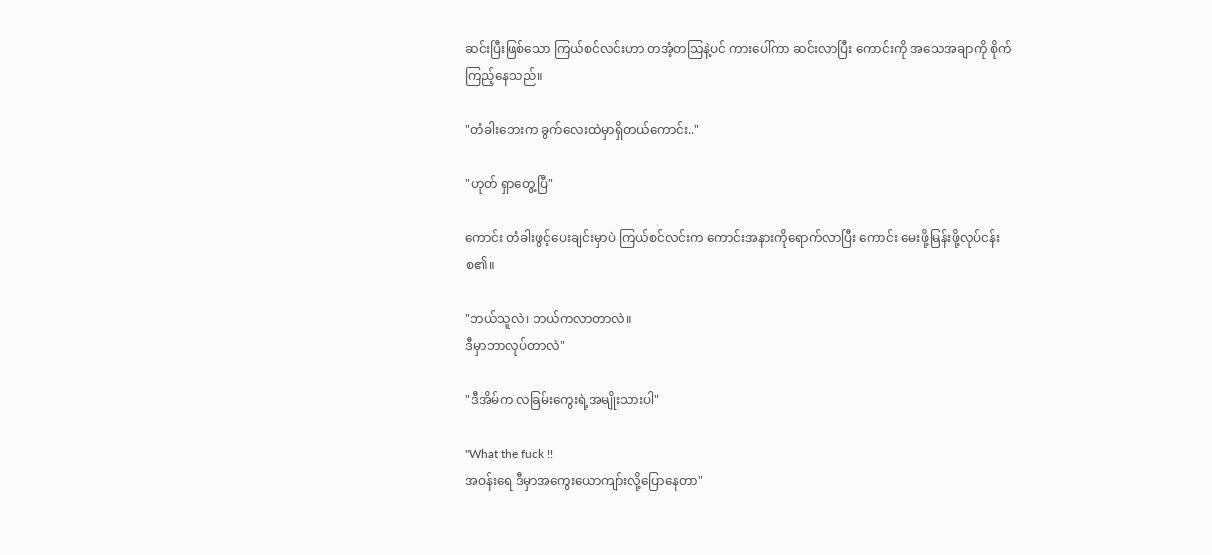ဆင်းပြီးဖြစ်သော ကြယ်စင်လင်းဟာ တအံ့တသြနဲ့ပင် ကားပေါ်ကာ ဆင်းလာပြီး ကောင်းကို အသေအချာကို စိုက်ကြည့်နေသည်။

"တံခါးဘေးက ခွက်လေးထဲမှာရှိတယ်ကောင်း.."

"ဟုတ် ရှာတွေ့ပြီ"

ကောင်း တံခါးဖွင့်ပေးချင်းမှာပဲ ကြယ်စင်လင်းက ကောင်းအနားကိုရောက်လာပြီး ကောင်း မေးဖို့မြန်းဖို့လုပ်ငန်းစ၏။

"ဘယ်သူလဲ၊ ဘယ်ကလာတာလဲ။
ဒီမှာဘာလုပ်တာလဲ"

"ဒီအိမ်က လခြမ်းကွေးရဲ့အမျိုးသားပါ"

"What the fuck !!
အဝန်းရေ ဒီမှာအကွေးယောကျာ်းလို့ပြောနေတာ"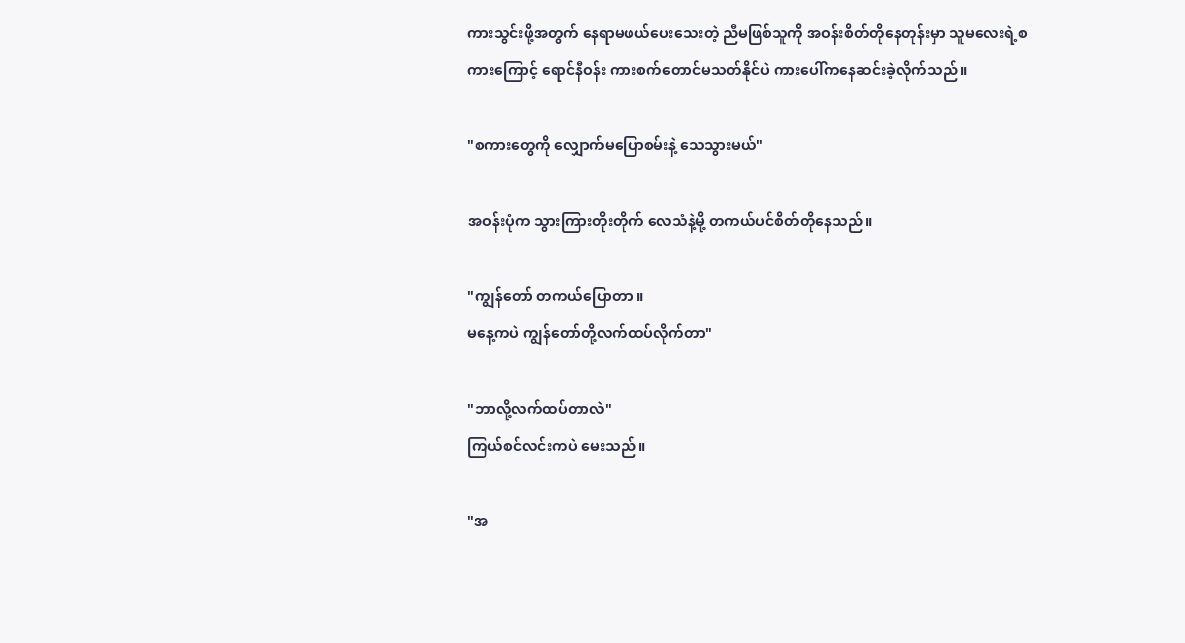ကားသွင်းဖို့အတွက် နေရာမဖယ်ပေးသေးတဲ့ ညီမဖြစ်သူကို အဝန်းစိတ်တိုနေတုန်းမှာ သူမလေးရဲ့စကားကြောင့် ရောင်နီဝန်း ကားစက်တောင်မသတ်နိုင်ပဲ ကားပေါ်ကနေဆင်းခဲ့လိုက်သည်။

"စကားတွေကို လျှောက်မပြောစမ်းနဲ့ သေသွားမယ်"

အဝန်းပုံက သွားကြားတိုးတိုက် လေသံနဲ့မို့ တကယ်ပင်စိတ်တိုနေသည်။

"ကျွန်တော် တကယ်ပြောတာ။
မနေ့ကပဲ ကျွန်တော်တို့လက်ထပ်လိုက်တာ"

"ဘာလို့လက်ထပ်တာလဲ"
ကြယ်စင်လင်းကပဲ မေးသည်။

"အ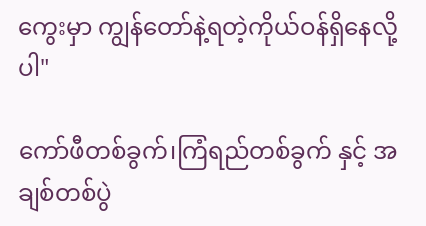ကွေးမှာ ကျွန်တော်နဲ့ရတဲ့ကိုယ်ဝန်ရှိနေလို့ပါ"

ကော်ဖီတစ်ခွက်၊ကြံရည်တစ်ခွက် နှင့် အချစ်တစ်ပွဲ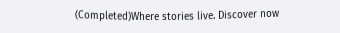(Completed)Where stories live. Discover now